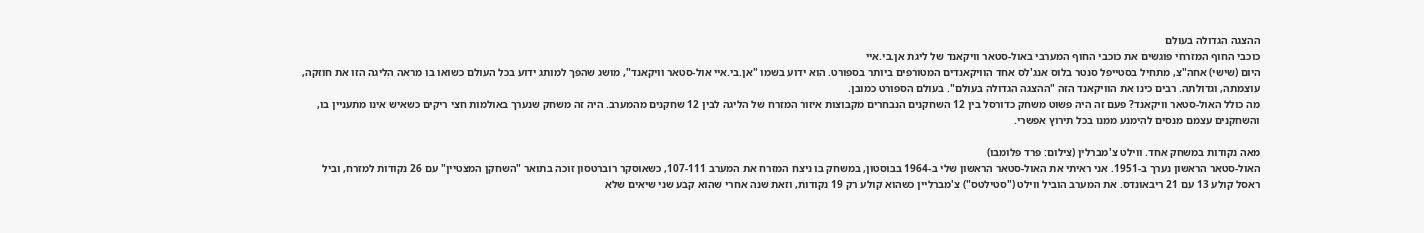ההצגה הגדולה בעולם
כוכבי החוף המזרחי פוגשים את כוכבי החוף המערבי באול-סטאר וויקאנד של ליגת אן.בי.איי
היום (שישי) אחה"צ, מתחיל בסטייפל סנטר בלוס אנג'לס אחד הוויקאנדים המטורפים ביותר בספורט. הוא ידוע בשמו "אן.בי.איי אול-סטאר וויקאנד", מושג שהפך למותג ידוע בכל העולם כשואו בו מראה הליגה הזו את חוזקה, עוצמתה, וגדולתה. רבים כינו את הוויקאנד הזה "ההצגה הגדולה בעולם". בעולם הספורט כמובן.
מה כולל האול-סטאר וויקאנד? פעם זה היה פשוט משחק כדורסל בין 12 השחקנים הנבחרים מקבוצות איזור המזרח של הליגה לבין 12 שחקנים מהמערב. היה זה משחק שנערך באולמות חצי ריקים כשאיש אינו מתעניין בו, והשחקנים עצמם מנסים להימנע ממנו בכל תירוץ אפשרי.

מאה נקודות במשחק אחד. ווילט צ'מברלין (צילום: פרד פלומבו)
האול-סטאר הראשון נערך ב-1951. אני ראיתי את האול-סטאר הראשון שלי ב-1964 בבוסטון, במשחק בו ניצח המזרח את המערב 107-111, כשאוסקר רוברטסון זוכה בתואר "השחקן המצטיין" עם 26 נקודות למזרח, וביל ראסל קולע 13 עם 21 ריבאונדס. את המערב הוביל ווילט ("סטילטס") צ'מברליין כשהוא קולע רק 19 נקודות, וזאת שנה אחרי שהוא קבע שני שיאים שלא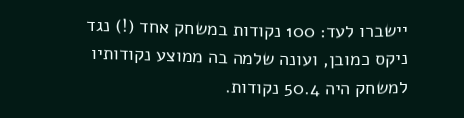יישברו לעד: 100 נקודות במשחק אחד (!) נגד ניקס כמובן, ועונה שלמה בה ממוצע נקודותיו למשחק היה 50.4 נקודות.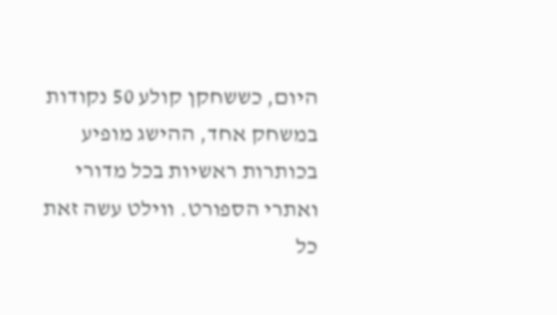היום, כששחקן קולע 50 נקודות במשחק אחד, ההישג מופיע בכותרות ראשיות בכל מדורי ואתרי הספורט. ווילט עשה זאת כל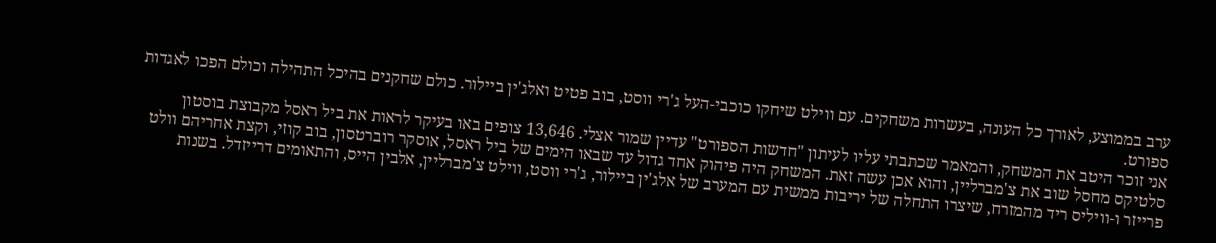ערב בממוצע, לאורך כל העונה, בעשרות משחקים. עם ווילט שיחקו כוכבי-העל ג'רי ווסט, בוב פטיט ואלג'ין ביילור. כולם שחקנים בהיכל התהילה וכולם הפכו לאגדות ספורט.
אני זוכר היטב את המשחק, והמאמר שכתבתי עליו לעיתון "חדשות הספורט" עדיין שמור אצלי. 13,646 צופים באו בעיקר לראות את ביל ראסל מקבוצת בוסטון סלטיקס מחסל שוב את צ'מברליין, והוא אכן עשה זאת. המשחק היה פיהוק אחד גדול עד שבאו הימים של ביל ראסל, אוסקר רוברטסון, בוב קוזי, וקצת אחריהם וולט פרייזר ו-וויליס ריד מהמזרח, שיצרו התחלה של יריבות ממשית עם המערב של אלג'ין ביילור, ג'רי ווסט, ווילט צ'מברליין, אלבין הייס, והתאומים דרייזדל. בשנות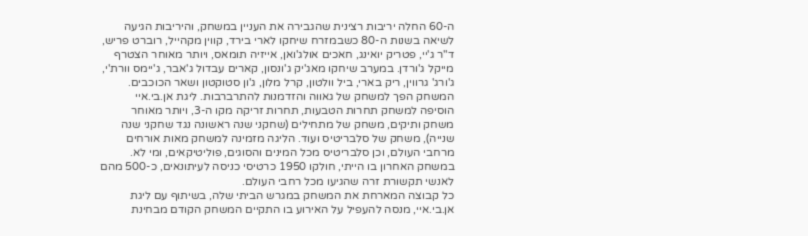ה-60 החלה יריבות רצינית שהגבירה את העניין במשחק, והיריבות הגיעה לשיאה בשנות ה-80 כשבמזרח שיחקו לארי בירד, קווין מקהייל, רוברט פריש, ד"ר ג'יי, פטריק יואינג, חאכים אולג'ואן, אייזיה תומאס, ויותר מאוחר הצטרף מייקל ג'ורדן. במערב שיחקו מאג'יק ג'ונסון, קארים עבדול ג'אבר, ג'יימס וורת'י, ג'ורג' גרווין, ריק בארי, ביל וולטון, קרל מלון, ג'ון סטוקטון ושאר הכוכבים.
המשחק הפך למשחק של גאווה והזדמנות להתרברבות. ליגת אן.בי.איי הוסיפה למשחק תחרות הטבעות, תחרות זריקה מקו ה-3, ויותר מאוחר משחק ותיקים, משחק של מתחילים (שחקני שנה ראשונה נגד שחקני שנה שנייה), משחק של סלבריטיס ועוד. הליגה מזמינה למשחק מאות אורחים מרחבי העולם, וכן סלבריטיס מכל המינים והסוגים, פוליטיקאים, ומי לא. במשחק האחרון בו הייתי, חולקו 1950 כרטיסי כניסה לעיתונאים, כ-500 מהם לאנשי תקשורת זרה שהגיעו מכל רחבי העולם.
כל קבוצה המארחת את המשחק במגרש הביתי שלה, בשיתוף עם ליגת אן.בי.איי, מנסה להעפיל על האירוע בו התקיים המשחק הקודם מבחינת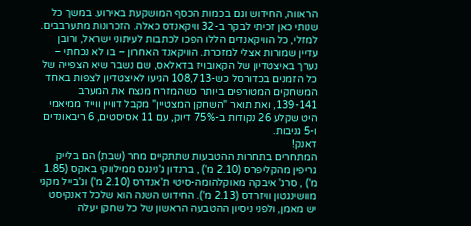הראווה, החידוש וגם בכמות הכסף המושקעת באירוע. במשך כל שנותי כאן זכיתי לבקר ב-32 וויקאנדס כאלה. הזכרונות מתערבבים. למזלי, כל הוויקאנדים הללו הפכו לכתבות לעיתוני ישראל, ורובן עדיין שמורות אצלי למזכרת. הוויקאנד האחרון – בו לא נכחתי – נערך באיצטדיון של הקאובויז בדאלאס, שם נשבר שיא הצפייה של כל הזמנים בכדורסל כש-108,713 הגיעו לאיצטדיון לצפות באחד המשחקים המטורפים ביותר כשהמזרח מנצח את המערב 139-141, ואת תואר "השחקן המצטיין" מקבל דוויין ווייד ממיאמי היט שקלע 26 נקודות ב-75% דיוק, עם 11 אסיסטים, 6 ריבאונדים ו-5 גניבות.
דאנק!
המתחרים בתחרות ההטבעות שתתקיים מחר (שבת) הם בלייק גריפין מהקליפרס (2.10 מ') , ברנדון ג'נינגס ממילווקי באקס (1.85 מ') , סרג' איבקה מאוקלהומה-סיטי ת'אנדרס (2.10 מ') וג'בייל מקגי מוושינגטון וויזרדס (2.13 מ'). החידוש השנה הוא שלכל דאנקיסט יש מאמן, ולפני ניסיון ההטבעה הראשון של כל שחקן יעלה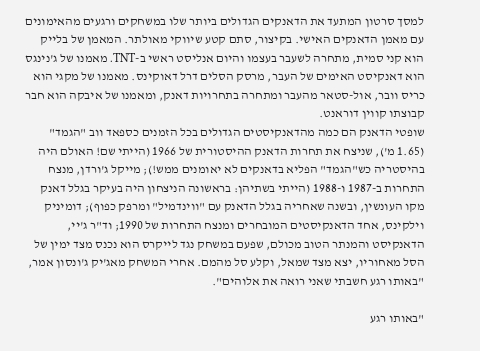למסך סרטון המתעד את הדאנקים הגדולים ביותר שלו במשחקים ורגעים מהאימונים עם מאמן הדאנקים האישי. בקיצור, סתם קטע שיווקי מאולתר. המאמן של בלייק הוא קני סמית, מתחרה לשעבר בעצמו והיום אנליסט ראשי ב-TNT. מאמנו של ג'נינגס הוא דאנקיסט האימים של העבר, מרסק הסלים דרל דאוקינס. מאמנו של מקגי הוא כריס וובר, אול-סטאר מהעבר ומתחרה בתחרויות דאנק, ומאמנו של איבקה הוא חבר קבוצתו קווין דוראנט.
שופטי הדאנק הם כמה מהדאנקיסטים הגדולים בכל הזמנים כספאד ווב "הגמד" (1.65 מ'), שניצח את תחרות הדאנק ההיסטורית של 1966 (הייתי שם! האולם היה בהיסטריה כש"הגמד" הפליא בדאנקים לא יאומנים ממש!); מייקל ג'ורדן, מנצח התחרות ב-1987 ו-1988 (הייתי בשתיהן: בראשונה הניצחון היה בעיקר בגלל דאנק מקו העונשין, ובשנה שאחריה בגלל הדאנק עם "ווינדמיל" ומרפק כפוף); דומיניק וילקינס, אחד הדאנקיסטים המובחרים ומנצח התחרות של 1990; וד"ר ג'יי, הדאנקיסט והמנתר הטוב מכולם, שפעם במשחק נגד לייקרס הוא נכנס מצד ימין של הסל מאחוריו, יצא מצד שמאל, וקלע סל מהמם. אחרי המשחק מאג'יק ג'ונסון אמר, "באותו רגע חשבתי שאני רואה את אלוהים".

"באותו רגע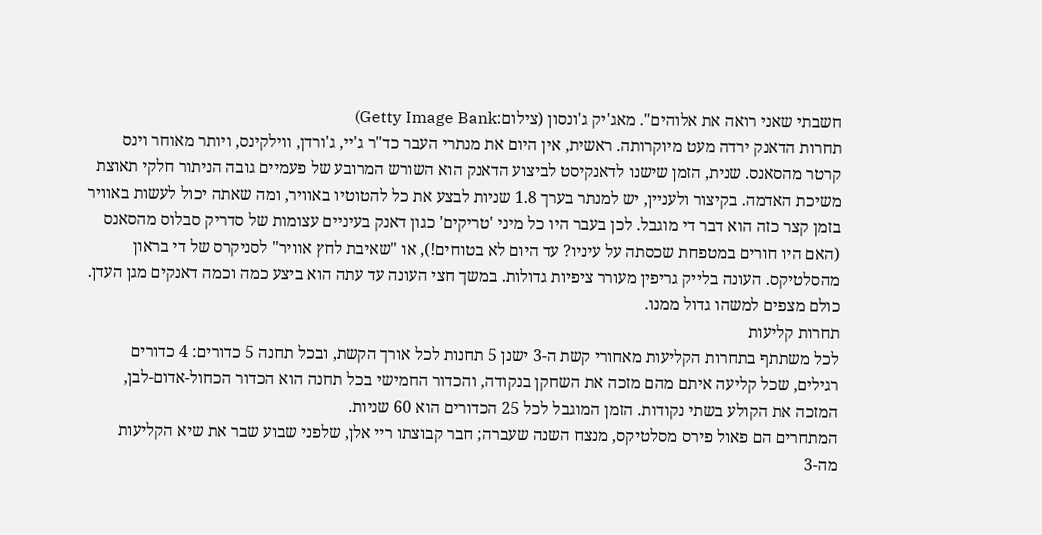חשבתי שאני רואה את אלוהים". מאג'יק ג'ונסון (צילום:Getty Image Bank)
תחרות הדאנק ירדה מעט מיוקרותה. ראשית, אין היום את מנתרי העבר כד"ר ג'יי, ג'ורדן, ווילקינס, ויותר מאוחר וינס קרטר מהסאנס. שנית, הזמן שישנו לדאנקיסט לביצוע הדאנק הוא השורש המרובע של פעמיים גובה הניתור חלקי תאוצת משיכת האדמה. בקיצור ולעניין, יש למנתר בערך 1.8 שניות לבצע את כל להטוטיו באוויר, ומה שאתה יכול לעשות באוויר בזמן קצר כזה הוא דבר די מוגבל. לכן בעבר היו כל מיני 'טריקים' כגון דאנק בעיניים עצומות של סדריק סבלוס מהסאנס (האם היו חורים במטפחת שכסתה על עיניו? עד היום לא בטוחים!), או "שאיבת לחץ אוויר" לסניקרס של די בראון מהסלטיקס. העונה בלייק גריפין מעורר ציפיות גדולות. במשך חצי העונה עד עתה הוא ביצע כמה וכמה דאנקים מגן העדן. כולם מצפים למשהו גדול ממנו.
תחרות קליעות
לכל משתתף בתחרות הקליעות מאחורי קשת ה-3 ישנן 5 תחנות לכל אורך הקשת, ובכל תחנה 5 כדורים: 4 כדורים רגילים, שכל קליעה איתם מהם מזכה את השחקן בנקודה, והכדור החמישי בכל תחנה הוא הכדור הכחול-אדום-לבן, המזכה את הקולע בשתי נקודות. הזמן המוגבל לכל 25 הכדורים הוא 60 שניות.
המתחרים הם פאול פירס מסלטיקס, מנצח השנה שעברה; חבר קבוצתו ריי אלן, שלפני שבוע שבר את שיא הקליעות מה-3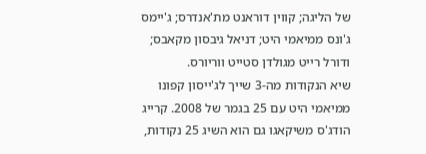של הליגה; קווין דוראנט מת'אנדרס; ג'יימס ג'ונס ממיאמי היט; דניאל גיבסון מקאבס; ודורל רייט מגולדן סטייט ווריורס.
שיא הנקודות מה-3 שייך לג'ייסון קפונו ממיאמי היט עם 25 בגמר של 2008. קרייג הודג'ס משיקאגו גם הוא השיג 25 נקודות,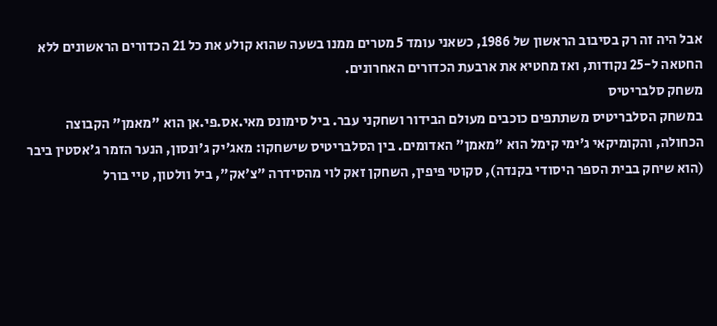אבל היה זה רק בסיבוב הראשון של 1986, כשאני עומד 5 מטרים ממנו בשעה שהוא קולע את כל 21 הכדורים הראשונים ללא החטאה ל-25 נקודות, ואז מחטיא את ארבעת הכדורים האחרונים.
משחק סלבריטיס
במשחק הסלבריטיס משתתפים כוכבים מעולם הבידור ושחקני עבר. ביל סימונס מאי.אס.פי.אן הוא "מאמן" הקבוצה הכחולה, והקומיקאי ג'ימי קימל הוא "מאמן" האדומים. בין הסלבריטיס שישחקו: מאג'יק ג'ונסון, הנער הזמר ג'אסטין ביבר (הוא שיחק בבית הספר היסודי בקנדה), סקוטי פיפין, השחקן זאק לוי מהסידרה "צ'אק", ביל וולטון, טיי בורל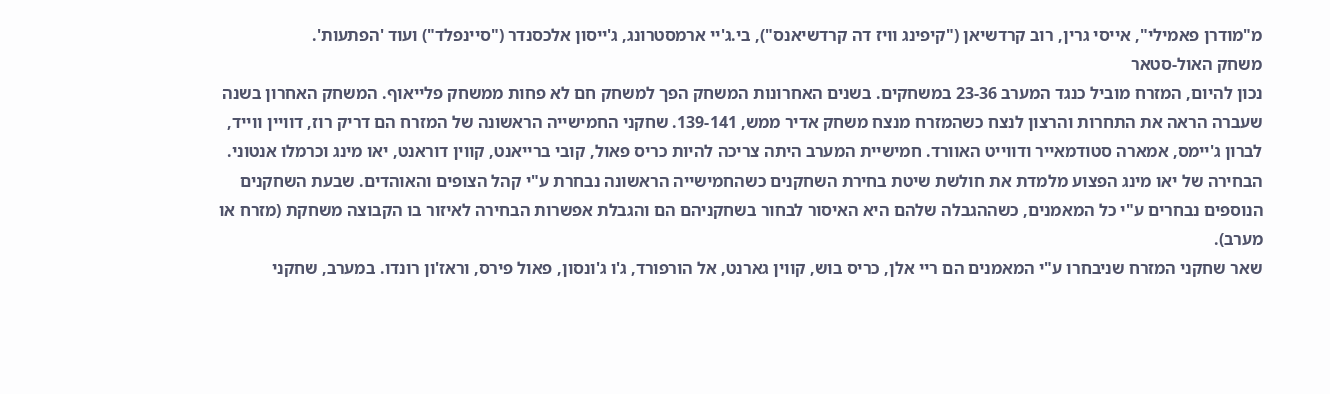מ"מודרן פאמילי", אייסי גרין, רוב קרדשיאן ("קיפינג וויז דה קרדשיאנס"), בי.ג'יי ארמסטרונג, ג'ייסון אלכסנדר ("סיינפלד") ועוד 'הפתעות'.
משחק האול-סטאר
נכון להיום, המזרח מוביל כנגד המערב 23-36 במשחקים. בשנים האחרונות המשחק הפך למשחק חם לא פחות ממשחק פלייאוף. המשחק האחרון בשנה שעברה הראה את התחרות והרצון לנצח כשהמזרח מנצח משחק אדיר ממש, 139-141. שחקני החמישייה הראשונה של המזרח הם דריק רוז, דוויין ווייד, לברון ג'יימס, אמארה סטודמאייר ודווייט האוורד. חמישיית המערב היתה צריכה להיות כריס פאול, קובי ברייאנט, קווין דוראנט, יאו מינג וכרמלו אנטוני. הבחירה של יאו מינג הפצוע מלמדת את חולשת שיטת בחירת השחקנים כשהחמישייה הראשונה נבחרת ע"י קהל הצופים והאוהדים. שבעת השחקנים הנוספים נבחרים ע"י כל המאמנים, כשההגבלה שלהם היא האיסור לבחור בשחקניהם הם והגבלת אפשרות הבחירה לאיזור בו הקבוצה משחקת (מזרח או מערב).
שאר שחקני המזרח שניבחרו ע"י המאמנים הם ריי אלן, כריס בוש, קווין גארנט, אל הורפורד, ג'ו ג'ונסון, פאול פירס, וראז'ון רונדו. במערב, שחקני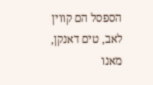הספסל הם קווין לאב, טים דאנקן, מאנו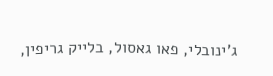ג'ינובלי, פאו גאסול, בלייק גריפין,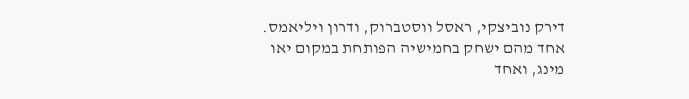דירק נוביצקי, ראסל ווסטברוק, ודרון ויליאמס. אחד מהם ישחק בחמישיה הפותחת במקום יאו מינג, ואחד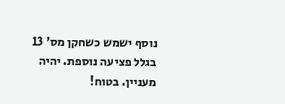נוסף ישמש כשחקן מס' 13 בגלל פציעה נוספת. יהיה מעניין. בטוח!